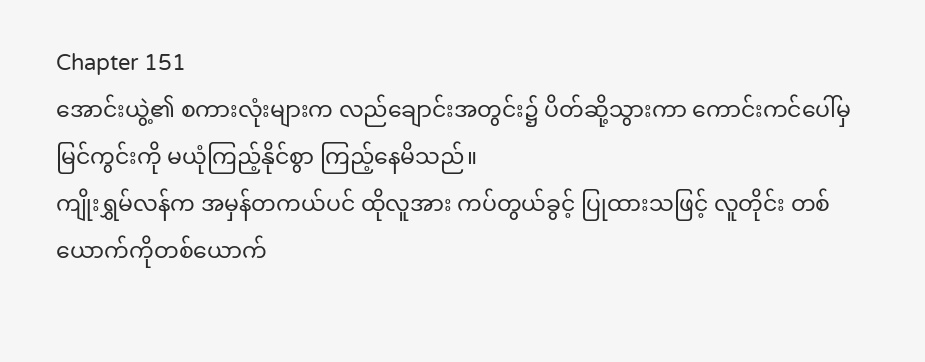Chapter 151
အောင်းယွဲ့၏ စကားလုံးများက လည်ချောင်းအတွင်း၌ ပိတ်ဆို့သွားကာ ကောင်းကင်ပေါ်မှ မြင်ကွင်းကို မယုံကြည့်နိုင်စွာ ကြည့်နေမိသည်။
ကျိုးရွှမ်လန်က အမှန်တကယ်ပင် ထိုလူအား ကပ်တွယ်ခွင့် ပြုထားသဖြင့် လူတိုင်း တစ်ယောက်ကိုတစ်ယောက်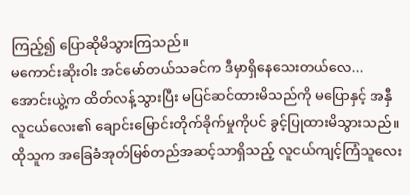ကြည့်၍ ပြောဆိုမိသွားကြသည်။
မကောင်းဆိုးဝါး အင်မော်တယ်သခင်က ဒီမှာရှိနေသေးတယ်လေ...
အောင်းယွဲ့က ထိတ်လန့်သွားပြီး မပြင်ဆင်ထားမိသည်ကို မပြောနှင့် အနှီလူငယ်လေး၏ ချောင်းမြောင်းတိုက်ခိုက်မှုကိုပင် ခွင့်ပြုထားမိသွားသည်။ ထိုသူက အခြေခံအုတ်မြစ်တည်အဆင့်သာရှိသည့် လူငယ်ကျင့်ကြံသူလေး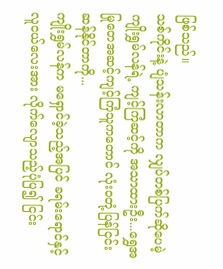ဖြစ်သည်။
သစ်ကိုင်းနဲ့ ပျံသန်းလာတာက လျှပ်တစ်ပြက်ဆိုပေမဲ့ ကျိုးရွှမ်လန်ရဲ့ ကျင့်ကြံဆင့်ကို အသာထားဦး...ရွှေအမြုတေအဆင့်ကျင့်ကြံသူကတောင် လုံးဝတုံ့ပြန်ငြင်းဆန်နိုင်တာကို...
ကျိုးရွှမ်လန်က မရှောင်ခဲ့သည့်အပြင် ခရမ်းရောင်နှင့် လူငယ်လေးအား လိုက်လျောသည့်ပုံပြ၍ ငြင်း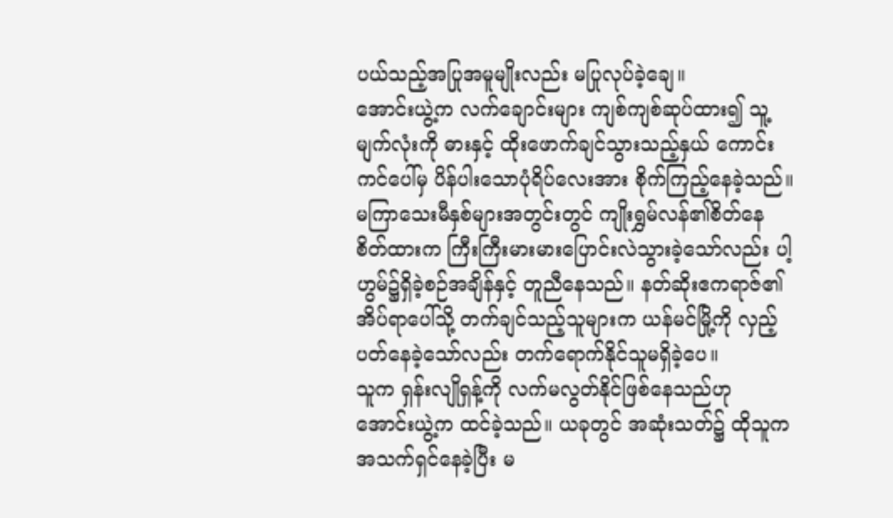ပယ်သည့်အပြုအမူမျိုးလည်း မပြုလုပ်ခဲ့ချေ။
အောင်းယွဲ့က လက်ချောင်းများ ကျစ်ကျစ်ဆုပ်ထား၍ သူ့မျက်လုံးကို ဓားနှင့် ထိုးဖောက်ချင်သွားသည့်နှယ် ကောင်းကင်ပေါ်မှ ပိန်ပါးသောပုံရိပ်လေးအား စိုက်ကြည့်နေခဲ့သည်။
မကြာသေးမီနှစ်များအတွင်းတွင် ကျိုးရွှမ်လန်၏စိတ်နေစိတ်ထားက ကြီးကြီးမားမားပြောင်းလဲသွားခဲ့သော်လည်း ပါ့ဟွမ်၌ရှိခဲ့စဉ်အချိန်နှင့် တူညီနေသည်။ နတ်ဆိုးဧကရာဇ်၏အိပ်ရာပေါ်သို့ တက်ချင်သည့်သူများက ယန်မင်မြို့ကို လှည့်ပတ်နေခဲ့သော်လည်း တက်ရောက်နိုင်သူမရှိခဲ့ပေ။
သူက ရှန်းလျိုရှန့်ကို လက်မလွတ်နိုင်ဖြစ်နေသည်ဟု အောင်းယွဲ့က ထင်ခဲ့သည်။ ယခုတွင် အဆုံးသတ်၌ ထိုသူက အသက်ရှင်နေခဲ့ပြီး မ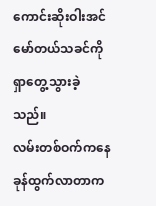ကောင်းဆိုးဝါးအင်မော်တယ်သခင်ကို ရှာတွေ့သွားခဲ့သည်။
လမ်းတစ်ဝက်ကနေ ခုန်ထွက်လာတာက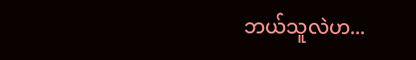ဘယ်သူလဲဟ...